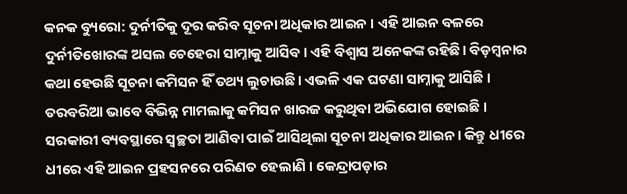କନକ ବ୍ୟୁରୋ: ଦୁର୍ନୀତିକୁ ଦୂର କରିବ ସୂଚନା ଅଧିକାର ଆଇନ । ଏହି ଆଇନ ବଳରେ ଦୁର୍ନୀତିଖୋରଙ୍କ ଅସଲ ଚେହେରା ସାମ୍ନାକୁ ଆସିବ। ଏହି ବିଶ୍ୱାସ ଅନେକଙ୍କ ରହିଛି। ବିଡ଼ମ୍ବନାର କଥା ହେଉଛି ସୂଚନା କମିସନ ହିଁ ତଥ୍ୟ ଲୁଚାଉଛି। ଏଭଳି ଏକ ଘଟଣା ସାମ୍ନାକୁ ଆସିଛି । ତରବରିଆ ଭାବେ ବିଭିନ୍ନ ମାମଲାକୁ କମିସନ ଖାରଜ କରୁଥିବା ଅଭିଯୋଗ ହୋଇଛି ।
ସରକାରୀ ବ୍ୟବସ୍ଥାରେ ସ୍ବଚ୍ଛତା ଆଣିବା ପାଇଁ ଆସିଥିଲା ସୂଚନା ଅଧିକାର ଆଇନ। କିନ୍ତୁ ଧୀରେ ଧୀରେ ଏହି ଆଇନ ପ୍ରହସନରେ ପରିଣତ ହେଲାଣି । କେନ୍ଦ୍ରାପଡ଼ାର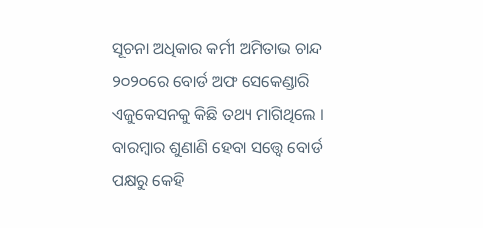ସୂଚନା ଅଧିକାର କର୍ମୀ ଅମିତାଭ ଚାନ୍ଦ ୨୦୨୦ରେ ବୋର୍ଡ ଅଫ ସେକେଣ୍ଡାରି ଏଜୁକେସନକୁ କିଛି ତଥ୍ୟ ମାଗିଥିଲେ । ବାରମ୍ୱାର ଶୁଣାଣି ହେବା ସତ୍ତ୍ବେ ବୋର୍ଡ ପକ୍ଷରୁ କେହି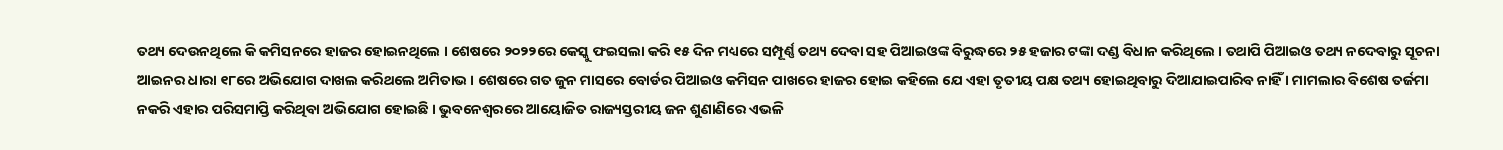ତଥ୍ୟ ଦେଉନଥିଲେ କି କମିସନରେ ହାଜର ହୋଇନଥିଲେ । ଶେଷରେ ୨୦୨୨ରେ କେସ୍କୁ ଫଇସଲା କରି ୧୫ ଦିନ ମଧ୍ୟରେ ସମ୍ପୂର୍ଣ୍ଣ ତଥ୍ୟ ଦେବା ସହ ପିଆଇଓଙ୍କ ବିରୁଦ୍ଧରେ ୨୫ ହଜାର ଟଙ୍କା ଦଣ୍ଡ ବିଧାନ କରିଥିଲେ । ତଥାପି ପିଆଇଓ ତଥ୍ୟ ନଦେବାରୁ ସୂଚନା ଆଇନର ଧାରା ୧୮ରେ ଅଭିଯୋଗ ଦାଖଲ କରିଥଲେ ଅମିତାଭ । ଶେଷରେ ଗତ ଜୁନ ମାସରେ ବୋର୍ଡର ପିଆଇଓ କମିସନ ପାଖରେ ହାଜର ହୋଇ କହିଲେ ଯେ ଏହା ତୃତୀୟ ପକ୍ଷ ତଥ୍ୟ ହୋଇଥିବାରୁ ଦିଆଯାଇପାରିବ ନାହିଁ । ମାମଲାର ବିଶେଷ ତର୍ଜମା ନକରି ଏହାର ପରିସମାପ୍ତି କରିଥିବା ଅଭିଯୋଗ ହୋଇଛି । ଭୁବନେଶ୍ୱରରେ ଆୟୋଜିତ ରାଜ୍ୟସ୍ତରୀୟ ଜନ ଶୁଣାଣିରେ ଏଭଳି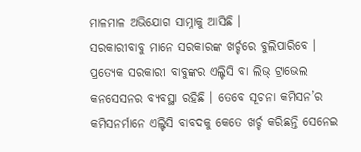ମାଳମାଳ ଅଭିଯୋଗ ସାମ୍ନାକୁ ଆସିଛି ।
ସରକାରୀବାବୁ ମାନେ ସରକାରଙ୍କ ଖର୍ଚ୍ଚରେ ବୁଲିପାରିବେ । ପ୍ରତ୍ୟେକ ସରକାରୀ ବାବୁଙ୍କର ଏଲ୍ଟିସି ବା ଲିଭ୍ ଟ୍ରାଭେଲ କନସେସନର ବ୍ୟବସ୍ଥା ରହିଛି । ତେବେ ସୂଚନା କମିସନ’ର କମିସନର୍ମାନେ ଏଲ୍ଟିସି ବାବଦକୁ କେତେ ଖର୍ଚ୍ଚ କରିଛନ୍ତି ସେନେଇ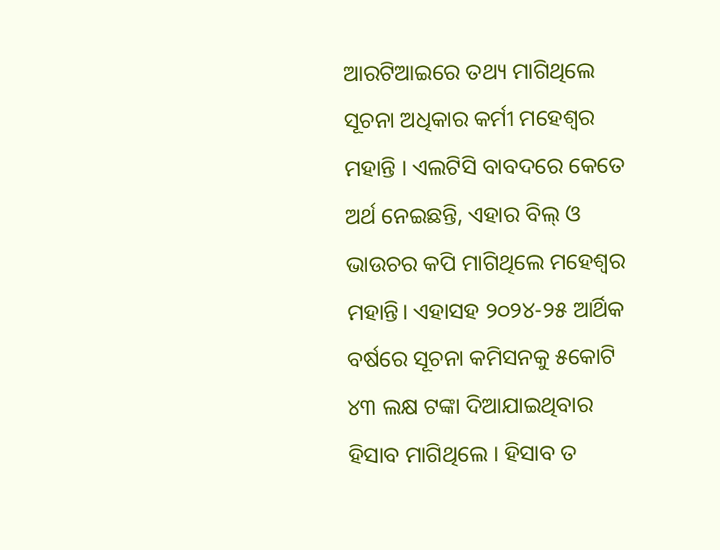ଆରଟିଆଇରେ ତଥ୍ୟ ମାଗିଥିଲେ ସୂଚନା ଅଧିକାର କର୍ମୀ ମହେଶ୍ୱର ମହାନ୍ତି । ଏଲଟିସି ବାବଦରେ କେତେ ଅର୍ଥ ନେଇଛନ୍ତି, ଏହାର ବିଲ୍ ଓ ଭାଉଚର କପି ମାଗିଥିଲେ ମହେଶ୍ୱର ମହାନ୍ତି। ଏହାସହ ୨୦୨୪-୨୫ ଆର୍ଥିକ ବର୍ଷରେ ସୂଚନା କମିସନକୁ ୫କୋଟି ୪୩ ଲକ୍ଷ ଟଙ୍କା ଦିଆଯାଇଥିବାର ହିସାବ ମାଗିଥିଲେ । ହିସାବ ତ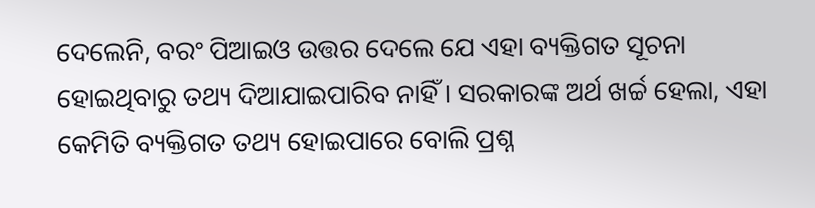ଦେଲେନି, ବରଂ ପିଆଇଓ ଉତ୍ତର ଦେଲେ ଯେ ଏହା ବ୍ୟକ୍ତିଗତ ସୂଚନା ହୋଇଥିବାରୁ ତଥ୍ୟ ଦିଆଯାଇପାରିବ ନାହିଁ । ସରକାରଙ୍କ ଅର୍ଥ ଖର୍ଚ୍ଚ ହେଲା, ଏହା କେମିତି ବ୍ୟକ୍ତିଗତ ତଥ୍ୟ ହୋଇପାରେ ବୋଲି ପ୍ରଶ୍ନ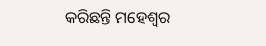କରିଛନ୍ତି ମହେଶ୍ୱର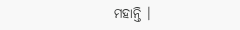ମହାନ୍ତି ।